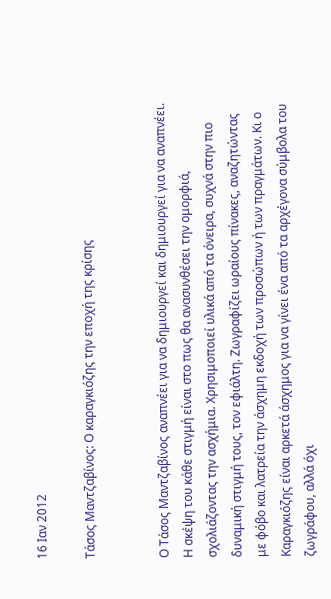16 Ιαν 2012

Τάσος Μαντζαβίνος: Ο καραγκιόζης την εποχή της κρίσης


Ο Τάσος Μαντζαβίνος αναπνέει για να δημιουργεί και δημιουργεί για να αναπνέει. Η σκέψη του κάθε στιγμή είναι στο πως θα ανασυνθέσει την ομορφιά, σχολιάζοντας την ασχήμια. Χρησιμοποιεί υλικά από τα όνειρα, συχνά στην πιο δυναμική στιγμή τους, τον εφιάλτη. Ζωγραφίζει ωραίους πίνακες, αναζητώντας με φόβο και λατρεία την άσχημη εκδοχή των προσώπων ή των πραγμάτων. Κι ο Καραγκιόζης είναι αρκετά άσχημος για να γίνει ένα από τα αρχέγονα σύμβολα του ζωγράφου, αλλά όχι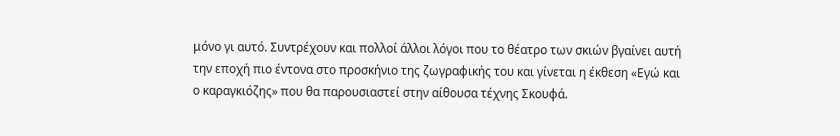μόνο γι αυτό. Συντρέχουν και πολλοί άλλοι λόγοι που το θέατρο των σκιών βγαίνει αυτή την εποχή πιο έντονα στο προσκήνιο της ζωγραφικής του και γίνεται η έκθεση «Εγώ και ο καραγκιόζης» που θα παρουσιαστεί στην αίθουσα τέχνης Σκουφά.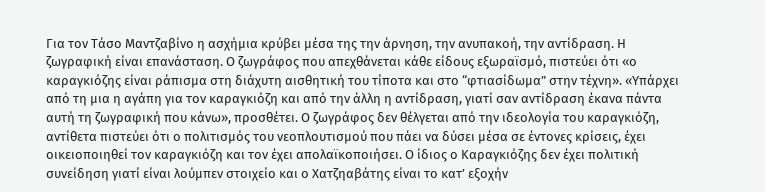Για τον Τάσο Μαντζαβίνο η ασχήμια κρύβει μέσα της την άρνηση, την ανυπακοή, την αντίδραση. Η ζωγραφική είναι επανάσταση. Ο ζωγράφος που απεχθάνεται κάθε είδους εξωραϊσμό, πιστεύει ότι «ο καραγκιόζης είναι ράπισμα στη διάχυτη αισθητική του τίποτα και στο “φτιασίδωμα” στην τέχνη». «Υπάρχει από τη μια η αγάπη για τον καραγκιόζη και από την άλλη η αντίδραση, γιατί σαν αντίδραση έκανα πάντα αυτή τη ζωγραφική που κάνω», προσθέτει. Ο ζωγράφος δεν θέλγεται από την ιδεολογία του καραγκιόζη, αντίθετα πιστεύει ότι ο πολιτισμός του νεοπλουτισμού που πάει να δύσει μέσα σε έντονες κρίσεις, έχει οικειοποιηθεί τον καραγκιόζη και τον έχει απολαϊκοποιήσει. Ο ίδιος ο Καραγκιόζης δεν έχει πολιτική συνείδηση γιατί είναι λούμπεν στοιχείο και ο Χατζηαβάτης είναι το κατ’ εξοχήν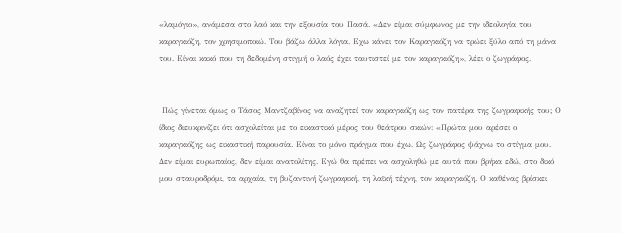«λαμόγιο», ανάμεσα στο λαό και την εξουσία του Πασά. «Δεν είμαι σύμφωνος με την ιδεολογία του καραγκιόζη, τον χρησιμοποιώ. Του βάζω άλλα λόγια. Εχω κάνει τον Καραγκιόζη να τρώει ξύλο από τη μάνα του. Είναι κακό που τη δεδομένη στιγμή ο λαός έχει ταυτιστεί με τον καραγκιόζη», λέει ο ζωγράφος.


 Πώς γίνεται όμως ο Τάσος Μαντζαβίνος να αναζητεί τον καραγκιόζη ως τον πατέρα της ζωγραφικής του; Ο ίδιος διευκρινίζει ότι ασχολείται με το εικαστικό μέρος του θεάτρου σκιών: «Πρώτα μου αρέσει ο καραγκιόζης ως εικαστική παρουσία. Είναι το μόνο πράγμα που έχω. Ως ζωγράφος ψάχνω το στίγμα μου. Δεν είμαι ευρωπαίος, δεν είμαι ανατολίτης. Εγώ θα πρέπει να ασχοληθώ με αυτά που βρήκα εδώ, στο δικό μου σταυροδρόμι, τα αρχαία, τη βυζαντινή ζωγραφική, τη λαϊκή τέχνη, τον καραγκιόζη. Ο καθένας βρίσκει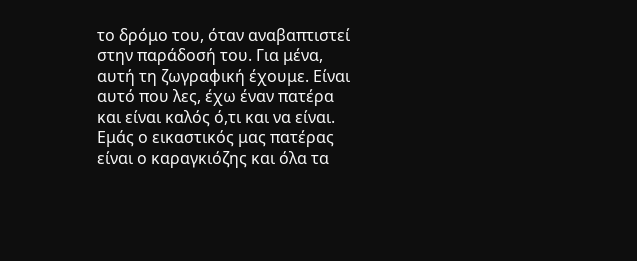το δρόμο του, όταν αναβαπτιστεί στην παράδοσή του. Για μένα, αυτή τη ζωγραφική έχουμε. Είναι αυτό που λες, έχω έναν πατέρα και είναι καλός ό,τι και να είναι. Εμάς ο εικαστικός μας πατέρας είναι ο καραγκιόζης και όλα τα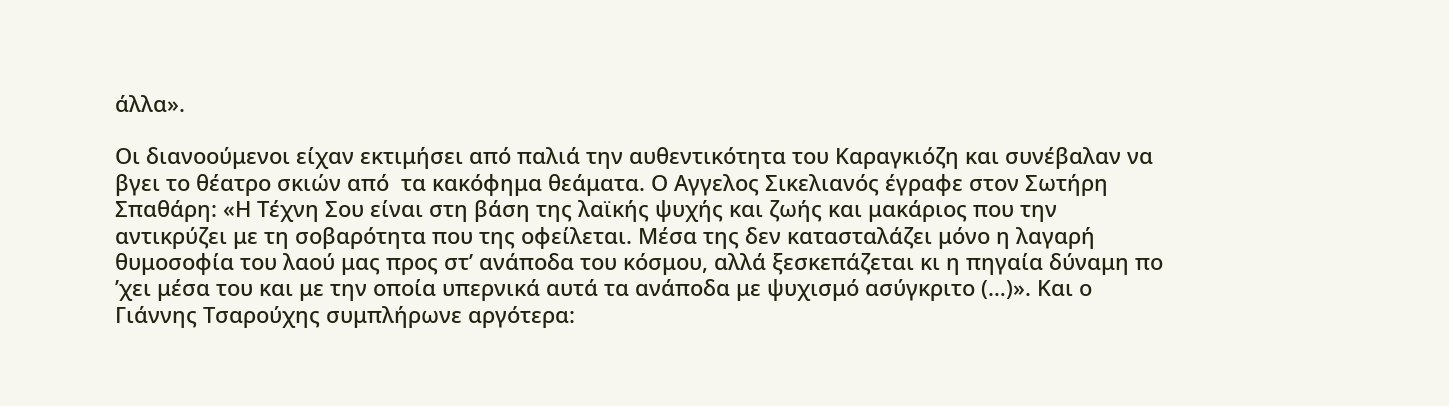άλλα».

Οι διανοούμενοι είχαν εκτιμήσει από παλιά την αυθεντικότητα του Καραγκιόζη και συνέβαλαν να βγει το θέατρο σκιών από  τα κακόφημα θεάματα. Ο Αγγελος Σικελιανός έγραφε στον Σωτήρη Σπαθάρη: «Η Τέχνη Σου είναι στη βάση της λαϊκής ψυχής και ζωής και μακάριος που την αντικρύζει με τη σοβαρότητα που της οφείλεται. Μέσα της δεν κατασταλάζει μόνο η λαγαρή θυμοσοφία του λαού μας προς στ’ ανάποδα του κόσμου, αλλά ξεσκεπάζεται κι η πηγαία δύναμη πο ’χει μέσα του και με την οποία υπερνικά αυτά τα ανάποδα με ψυχισμό ασύγκριτο (…)». Και ο Γιάννης Τσαρούχης συμπλήρωνε αργότερα: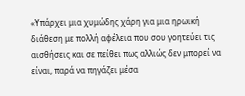«Υπάρχει μια χυμώδης χάρη για μια ηρωική διάθεση με πολλή αφέλεια που σου γοητεύει τις αισθήσεις και σε πείθει πως αλλιώς δεν μπορεί να είναι, παρά να πηγάζει μέσα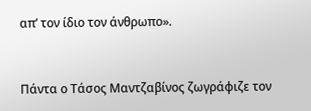απ’ τον ίδιο τον άνθρωπο».


Πάντα ο Τάσος Μαντζαβίνος ζωγράφιζε τον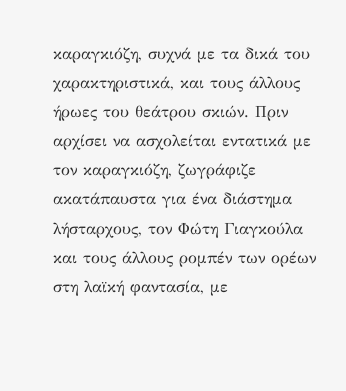καραγκιόζη, συχνά με τα δικά του χαρακτηριστικά, και τους άλλους ήρωες του θεάτρου σκιών. Πριν αρχίσει να ασχολείται εντατικά με τον καραγκιόζη, ζωγράφιζε ακατάπαυστα για ένα διάστημα λήσταρχους, τον Φώτη Γιαγκούλα και τους άλλους ρομπέν των ορέων στη λαϊκή φαντασία, με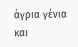άγρια γένια και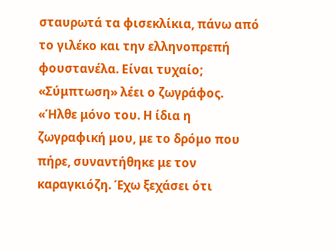σταυρωτά τα φισεκλίκια, πάνω από το γιλέκο και την ελληνοπρεπή φουστανέλα. Είναι τυχαίο; «Σύμπτωση» λέει ο ζωγράφος. «Ήλθε μόνο του. Η ίδια η ζωγραφική μου, με το δρόμο που πήρε, συναντήθηκε με τον καραγκιόζη. Έχω ξεχάσει ότι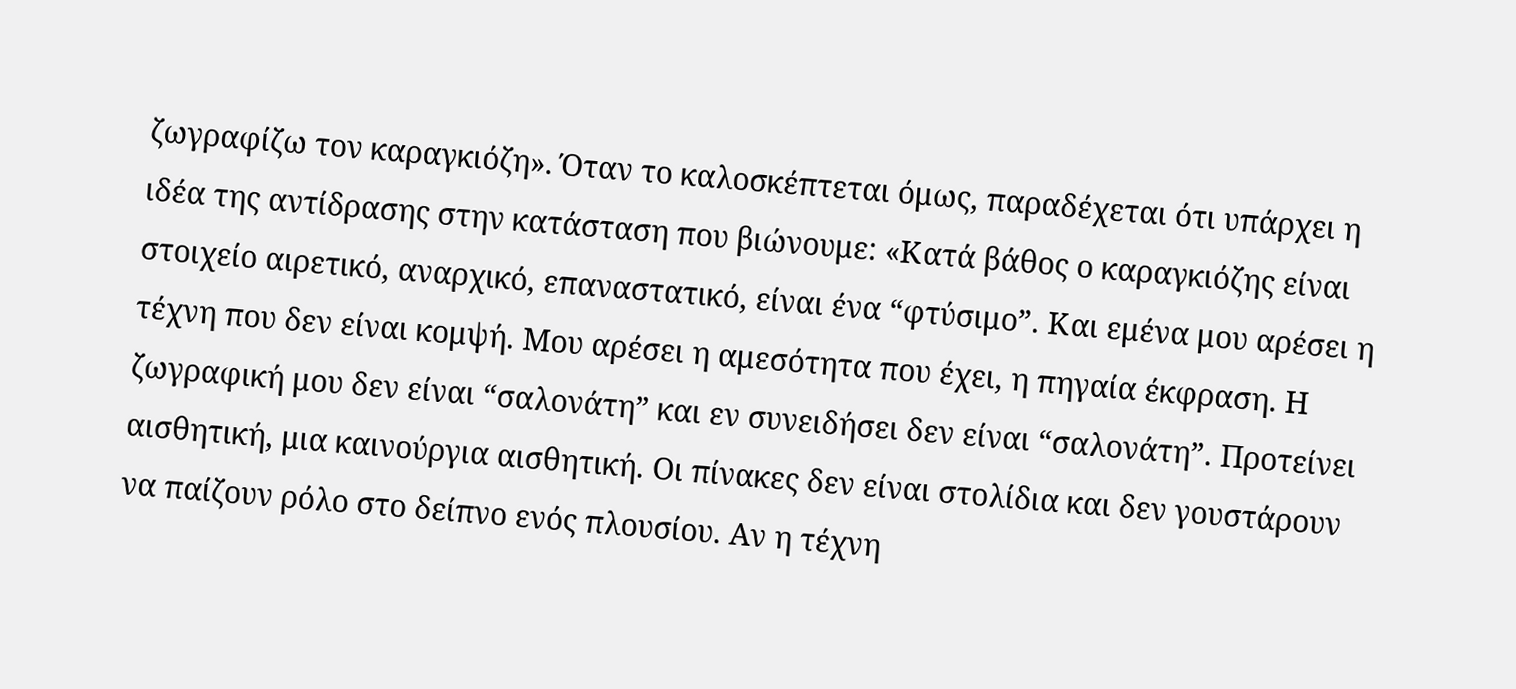ζωγραφίζω τον καραγκιόζη». Όταν το καλοσκέπτεται όμως, παραδέχεται ότι υπάρχει η ιδέα της αντίδρασης στην κατάσταση που βιώνουμε: «Κατά βάθος ο καραγκιόζης είναι στοιχείο αιρετικό, αναρχικό, επαναστατικό, είναι ένα “φτύσιμο”. Και εμένα μου αρέσει η τέχνη που δεν είναι κομψή. Μου αρέσει η αμεσότητα που έχει, η πηγαία έκφραση. Η ζωγραφική μου δεν είναι “σαλονάτη” και εν συνειδήσει δεν είναι “σαλονάτη”. Προτείνει αισθητική, μια καινούργια αισθητική. Οι πίνακες δεν είναι στολίδια και δεν γουστάρουν να παίζουν ρόλο στο δείπνο ενός πλουσίου. Αν η τέχνη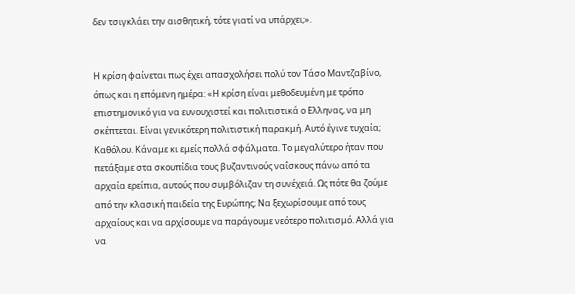δεν τσιγκλάει την αισθητική, τότε γιατί να υπάρχει;».


Η κρίση φαίνεται πως έχει απασχολήσει πολύ τον Τάσο Μαντζαβίνο, όπως και η επόμενη ημέρα: «Η κρίση είναι μεθοδευμένη με τρόπο επιστημονικό για να ευνουχιστεί και πολιτιστικά ο Ελληνας, να μη σκέπτεται. Είναι γενικότερη πολιτιστική παρακμή. Αυτό έγινε τυχαία; Καθόλου. Κάναμε κι εμείς πολλά σφάλματα. Το μεγαλύτερο ήταν που πετάξαμε στα σκουπίδια τους βυζαντινούς ναΐσκους πάνω από τα αρχαία ερείπια, αυτούς που συμβόλιζαν τη συνέχειά. Ως πότε θα ζούμε από την κλασική παιδεία της Ευρώπης; Να ξεχωρίσουμε από τους αρχαίους και να αρχίσουμε να παράγουμε νεότερο πολιτισμό. Αλλά για να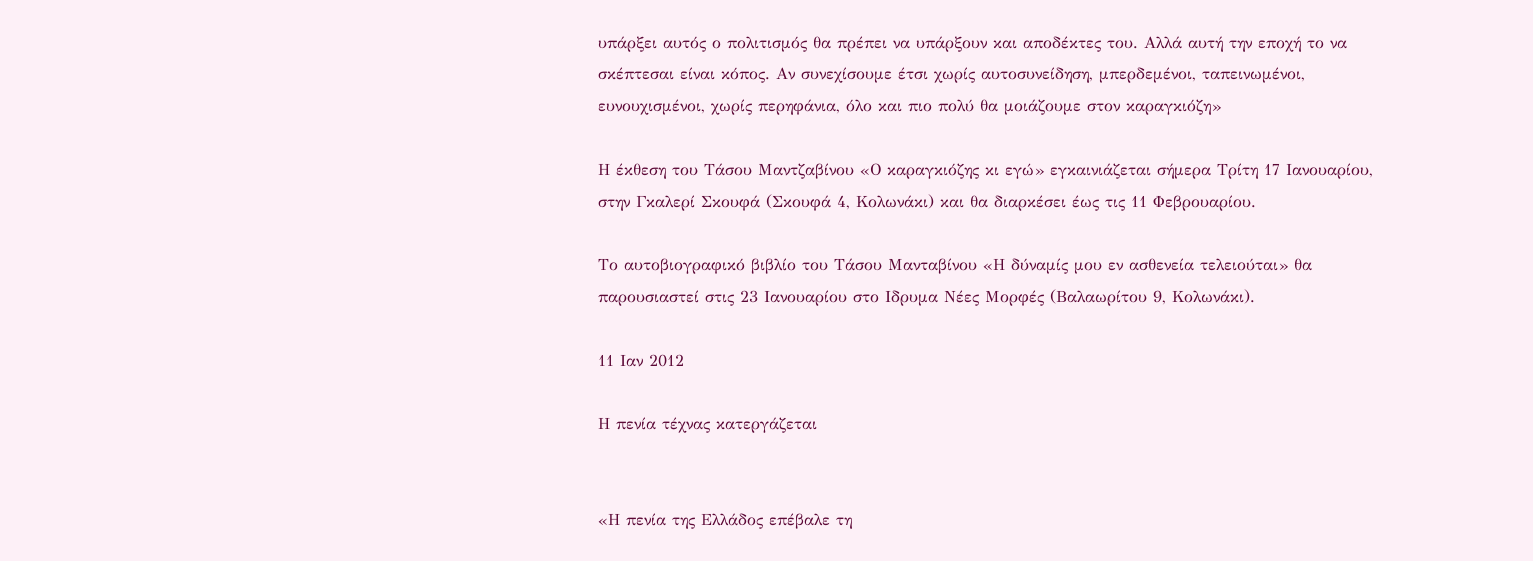υπάρξει αυτός ο πολιτισμός θα πρέπει να υπάρξουν και αποδέκτες του. Αλλά αυτή την εποχή το να σκέπτεσαι είναι κόπος. Αν συνεχίσουμε έτσι χωρίς αυτοσυνείδηση, μπερδεμένοι, ταπεινωμένοι, ευνουχισμένοι, χωρίς περηφάνια, όλο και πιο πολύ θα μοιάζουμε στον καραγκιόζη»

Η έκθεση του Τάσου Μαντζαβίνου «Ο καραγκιόζης κι εγώ» εγκαινιάζεται σήμερα Τρίτη 17 Ιανουαρίου, στην Γκαλερί Σκουφά (Σκουφά 4, Κολωνάκι) και θα διαρκέσει έως τις 11 Φεβρουαρίου.

Το αυτοβιογραφικό βιβλίο του Τάσου Μανταβίνου «Η δύναμίς μου εν ασθενεία τελειούται» θα παρουσιαστεί στις 23 Ιανουαρίου στο Ιδρυμα Νέες Μορφές (Βαλαωρίτου 9, Κολωνάκι).

11 Ιαν 2012

Η πενία τέχνας κατεργάζεται


«Η πενία της Ελλάδος επέβαλε τη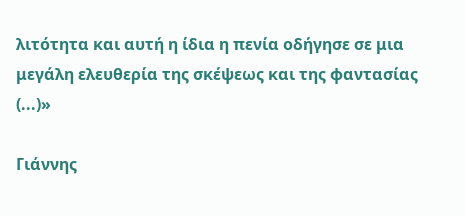λιτότητα και αυτή η ίδια η πενία οδήγησε σε μια μεγάλη ελευθερία της σκέψεως και της φαντασίας (...)»

Γιάννης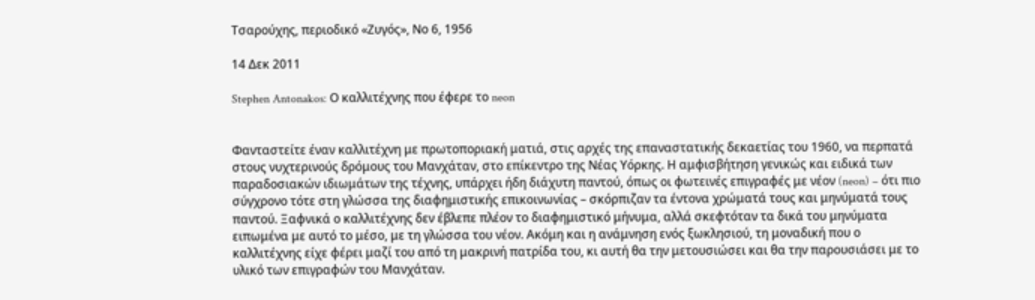Τσαρούχης, περιοδικό «Ζυγός», Νο 6, 1956

14 Δεκ 2011

Stephen Antonakos: Ο καλλιτέχνης που έφερε το neon


Φανταστείτε έναν καλλιτέχνη με πρωτοποριακή ματιά, στις αρχές της επαναστατικής δεκαετίας του 1960, να περπατά στους νυχτερινούς δρόμους του Μανχάταν, στο επίκεντρο της Νέας Υόρκης. Η αμφισβήτηση γενικώς και ειδικά των παραδοσιακών ιδιωμάτων της τέχνης, υπάρχει ήδη διάχυτη παντού, όπως οι φωτεινές επιγραφές με νέον (neon) – ότι πιο σύγχρονο τότε στη γλώσσα της διαφημιστικής επικοινωνίας – σκόρπιζαν τα έντονα χρώματά τους και μηνύματά τους παντού. Ξαφνικά ο καλλιτέχνης δεν έβλεπε πλέον το διαφημιστικό μήνυμα, αλλά σκεφτόταν τα δικά του μηνύματα ειπωμένα με αυτό το μέσο, με τη γλώσσα του νέον. Ακόμη και η ανάμνηση ενός ξωκλησιού, τη μοναδική που ο καλλιτέχνης είχε φέρει μαζί του από τη μακρινή πατρίδα του, κι αυτή θα την μετουσιώσει και θα την παρουσιάσει με το υλικό των επιγραφών του Μανχάταν.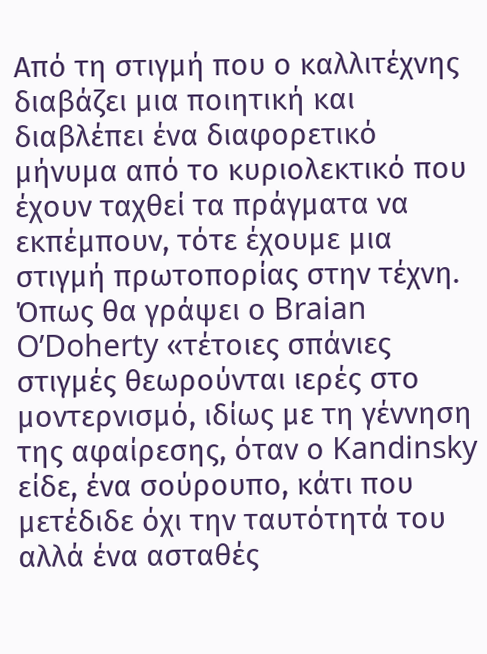Από τη στιγμή που ο καλλιτέχνης διαβάζει μια ποιητική και διαβλέπει ένα διαφορετικό μήνυμα από το κυριολεκτικό που έχουν ταχθεί τα πράγματα να εκπέμπουν, τότε έχουμε μια στιγμή πρωτοπορίας στην τέχνη. Όπως θα γράψει ο Braian O’Doherty «τέτοιες σπάνιες στιγμές θεωρούνται ιερές στο μοντερνισμό, ιδίως με τη γέννηση της αφαίρεσης, όταν ο Kandinsky είδε, ένα σούρουπο, κάτι που μετέδιδε όχι την ταυτότητά του αλλά ένα ασταθές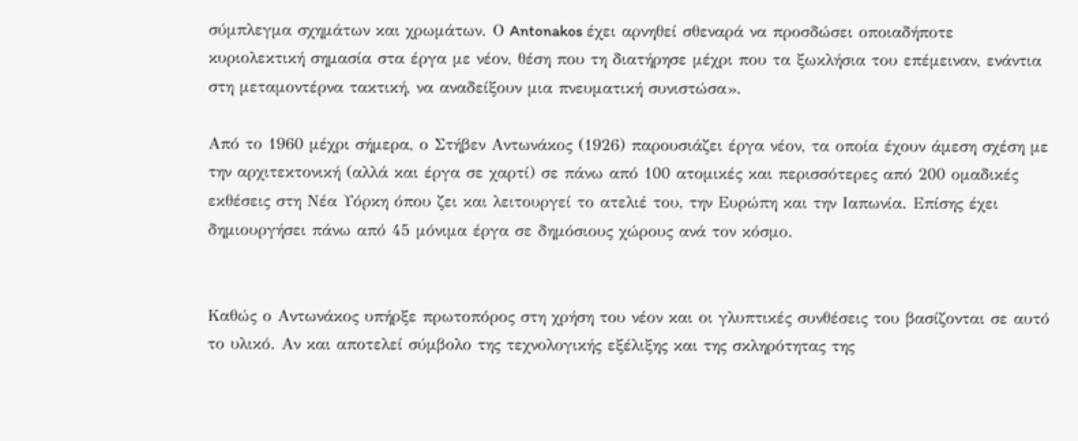σύμπλεγμα σχημάτων και χρωμάτων. Ο Antonakos έχει αρνηθεί σθεναρά να προσδώσει οποιαδήποτε κυριολεκτική σημασία στα έργα με νέον, θέση που τη διατήρησε μέχρι που τα ξωκλήσια του επέμειναν, ενάντια στη μεταμοντέρνα τακτική, να αναδείξουν μια πνευματική συνιστώσα».

Από το 1960 μέχρι σήμερα, ο Στήβεν Αντωνάκος (1926) παρουσιάζει έργα νέον, τα οποία έχουν άμεση σχέση με την αρχιτεκτονική (αλλά και έργα σε χαρτί) σε πάνω από 100 ατομικές και περισσότερες από 200 ομαδικές εκθέσεις στη Νέα Υόρκη όπου ζει και λειτουργεί το ατελιέ του, την Ευρώπη και την Ιαπωνία. Επίσης έχει δημιουργήσει πάνω από 45 μόνιμα έργα σε δημόσιους χώρους ανά τον κόσμο.


Καθώς ο Αντωνάκος υπήρξε πρωτοπόρος στη χρήση του νέον και οι γλυπτικές συνθέσεις του βασίζονται σε αυτό το υλικό. Αν και αποτελεί σύμβολο της τεχνολογικής εξέλιξης και της σκληρότητας της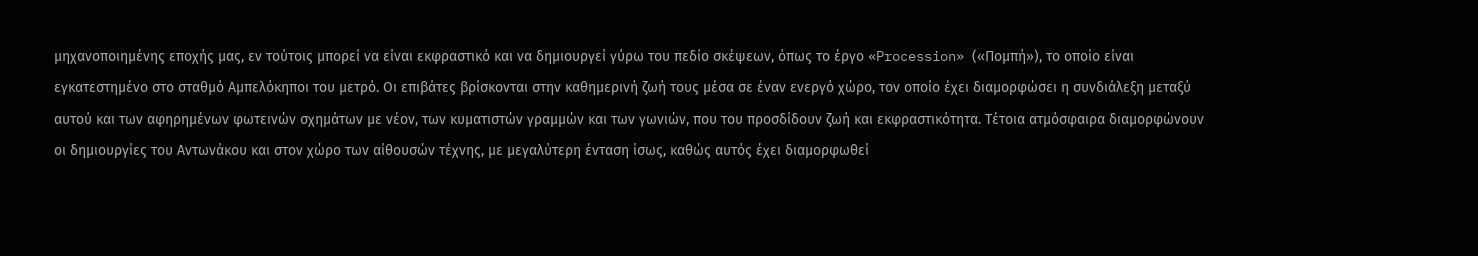μηχανοποιημένης εποχής μας, εν τούτοις μπορεί να είναι εκφραστικό και να δημιουργεί γύρω του πεδίο σκέψεων, όπως το έργο «Procession» («Πομπή»), το οποίο είναι εγκατεστημένο στο σταθμό Αμπελόκηποι του μετρό. Οι επιβάτες βρίσκονται στην καθημερινή ζωή τους μέσα σε έναν ενεργό χώρο, τον οποίο έχει διαμορφώσει η συνδιάλεξη μεταξύ αυτού και των αφηρημένων φωτεινών σχημάτων με νέον, των κυματιστών γραμμών και των γωνιών, που του προσδίδουν ζωή και εκφραστικότητα. Τέτοια ατμόσφαιρα διαμορφώνουν οι δημιουργίες του Αντωνάκου και στον χώρο των αίθουσών τέχνης, με μεγαλύτερη ένταση ίσως, καθώς αυτός έχει διαμορφωθεί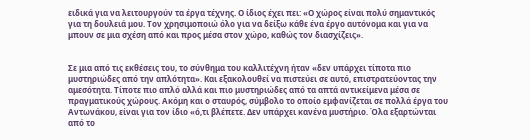ειδικά για να λειτουργούν τα έργα τέχνης. Ο ίδιος έχει πει: «Ο χώρος είναι πολύ σημαντικός για τη δουλειά μου. Τον χρησιμοποιώ όλο για να δείξω κάθε ένα έργο αυτόνομα και για να μπουν σε μια σχέση από και προς μέσα στον χώρο, καθώς τον διασχίζεις».


Σε μια από τις εκθέσεις του, το σύνθημα του καλλιτέχνη ήταν «δεν υπάρχει τίποτα πιο μυστηριώδες από την απλότητα». Και εξακολουθεί να πιστεύει σε αυτό, επιστρατεύοντας την αμεσότητα. Τίποτε πιο απλό αλλά και πιο μυστηριώδες από τα απτά αντικείμενα μέσα σε πραγματικούς χώρους. Ακόμη και ο σταυρός, σύμβολο το οποίο εμφανίζεται σε πολλά έργα του Αντωνάκου, είναι για τον ίδιο «ό,τι βλέπετε. Δεν υπάρχει κανένα μυστήριο. Όλα εξαρτώνται από το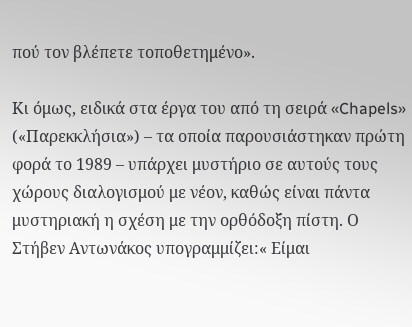πού τον βλέπετε τοποθετημένο».

Κι όμως, ειδικά στα έργα του από τη σειρά «Chapels» («Παρεκκλήσια») – τα οποία παρουσιάστηκαν πρώτη φορά το 1989 – υπάρχει μυστήριο σε αυτούς τους χώρους διαλογισμού με νέον, καθώς είναι πάντα μυστηριακή η σχέση με την ορθόδοξη πίστη. Ο Στήβεν Αντωνάκος υπογραμμίζει:« Είμαι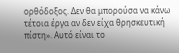ορθόδοξος. Δεν θα μπορούσα να κάνω τέτοια έργα αν δεν είχα θρησκευτική πίστη». Αυτό είναι το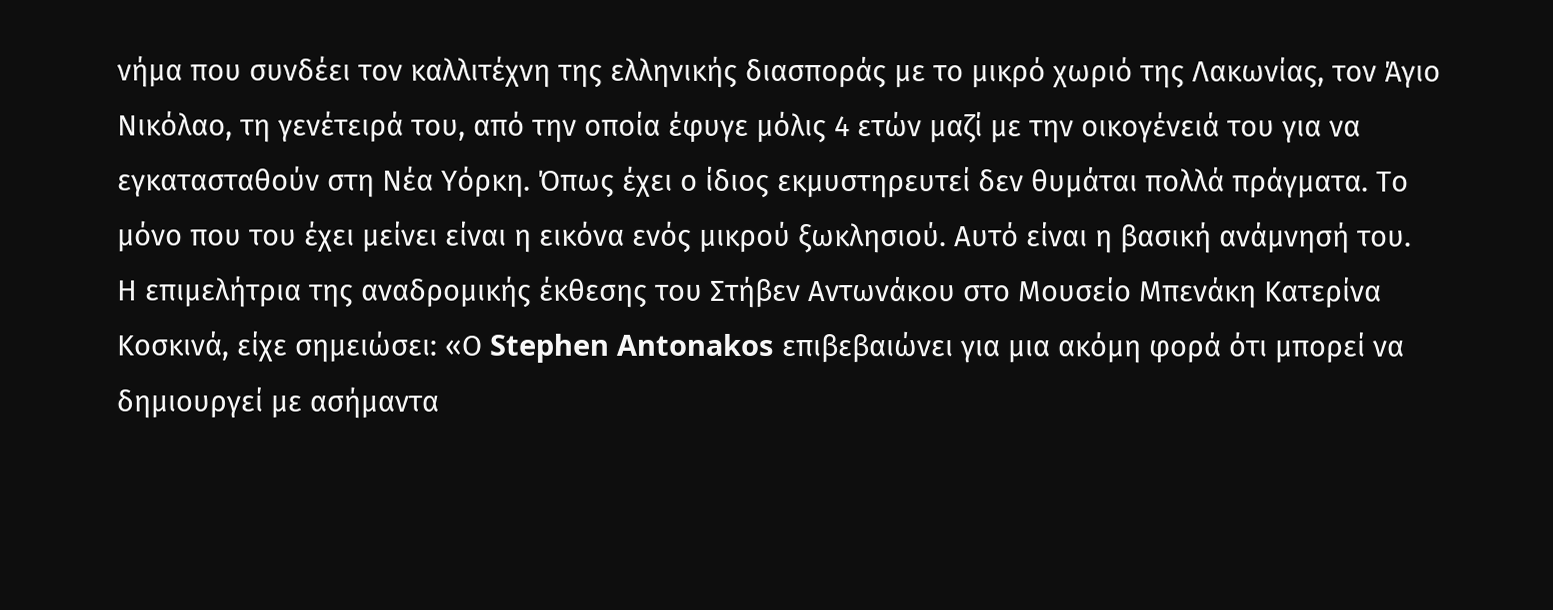νήμα που συνδέει τον καλλιτέχνη της ελληνικής διασποράς με το μικρό χωριό της Λακωνίας, τον Άγιο Νικόλαο, τη γενέτειρά του, από την οποία έφυγε μόλις 4 ετών μαζί με την οικογένειά του για να εγκατασταθούν στη Νέα Υόρκη. Όπως έχει ο ίδιος εκμυστηρευτεί δεν θυμάται πολλά πράγματα. Το μόνο που του έχει μείνει είναι η εικόνα ενός μικρού ξωκλησιού. Αυτό είναι η βασική ανάμνησή του.
Η επιμελήτρια της αναδρομικής έκθεσης του Στήβεν Αντωνάκου στο Μουσείο Μπενάκη Κατερίνα Κοσκινά, είχε σημειώσει: «Ο Stephen Antonakos επιβεβαιώνει για μια ακόμη φορά ότι μπορεί να δημιουργεί με ασήμαντα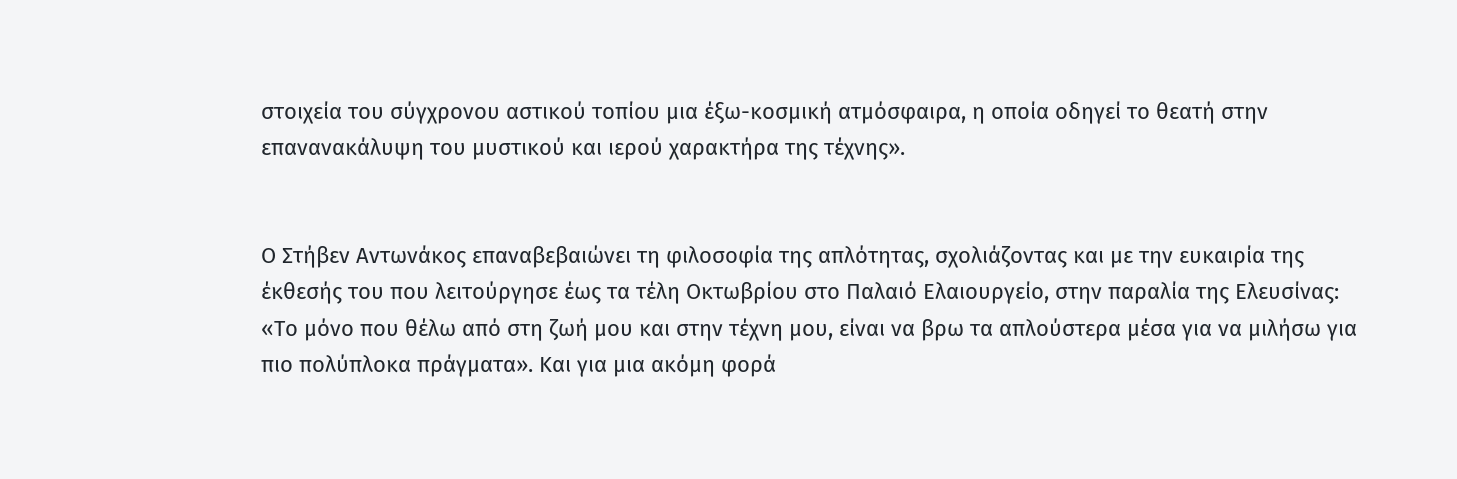στοιχεία του σύγχρονου αστικού τοπίου μια έξω-κοσμική ατμόσφαιρα, η οποία οδηγεί το θεατή στην επανανακάλυψη του μυστικού και ιερού χαρακτήρα της τέχνης».


Ο Στήβεν Αντωνάκος επαναβεβαιώνει τη φιλοσοφία της απλότητας, σχολιάζοντας και με την ευκαιρία της έκθεσής του που λειτούργησε έως τα τέλη Οκτωβρίου στο Παλαιό Ελαιουργείο, στην παραλία της Ελευσίνας: «Το μόνο που θέλω από στη ζωή μου και στην τέχνη μου, είναι να βρω τα απλούστερα μέσα για να μιλήσω για πιο πολύπλοκα πράγματα». Και για μια ακόμη φορά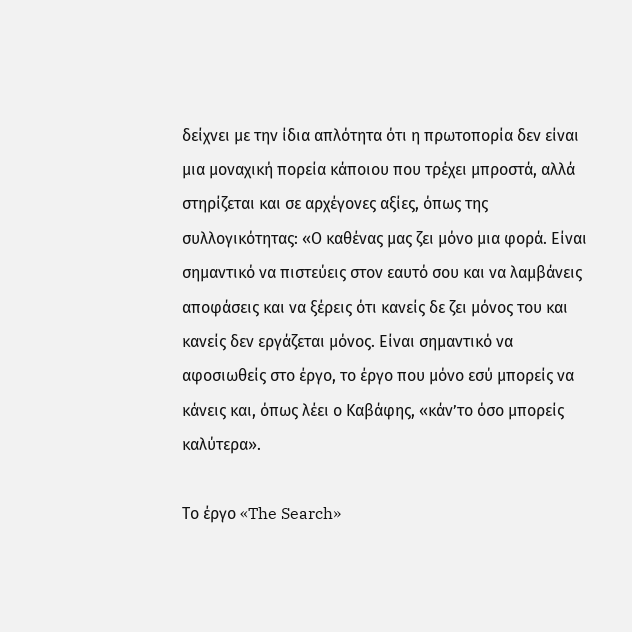δείχνει με την ίδια απλότητα ότι η πρωτοπορία δεν είναι μια μοναχική πορεία κάποιου που τρέχει μπροστά, αλλά στηρίζεται και σε αρχέγονες αξίες, όπως της συλλογικότητας: «Ο καθένας μας ζει μόνο μια φορά. Είναι σημαντικό να πιστεύεις στον εαυτό σου και να λαμβάνεις αποφάσεις και να ξέρεις ότι κανείς δε ζει μόνος του και κανείς δεν εργάζεται μόνος. Είναι σημαντικό να αφοσιωθείς στο έργο, το έργο που μόνο εσύ μπορείς να κάνεις και, όπως λέει ο Καβάφης, «κάν’το όσο μπορείς καλύτερα».

Το έργο «The Search»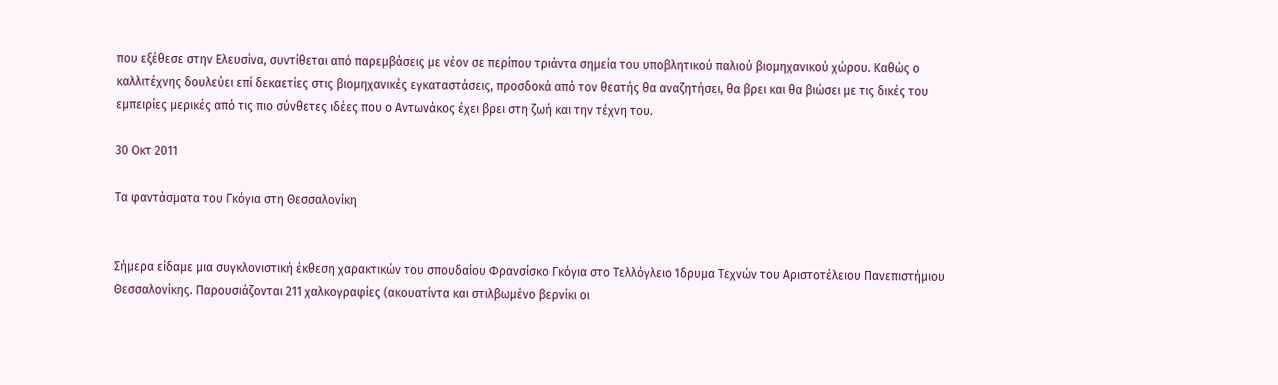που εξέθεσε στην Ελευσίνα, συντίθεται από παρεμβάσεις με νέον σε περίπου τριάντα σημεία του υποβλητικού παλιού βιομηχανικού χώρου. Καθώς ο καλλιτέχνης δουλεύει επί δεκαετίες στις βιομηχανικές εγκαταστάσεις, προσδοκά από τον θεατής θα αναζητήσει, θα βρει και θα βιώσει με τις δικές του εμπειρίες μερικές από τις πιο σύνθετες ιδέες που ο Αντωνάκος έχει βρει στη ζωή και την τέχνη του.

30 Οκτ 2011

Τα φαντάσματα του Γκόγια στη Θεσσαλονίκη


Σήμερα είδαμε μια συγκλονιστική έκθεση χαρακτικών του σπουδαίου Φρανσίσκο Γκόγια στο Τελλόγλειο Ίδρυμα Τεχνών του Αριστοτέλειου Πανεπιστήμιου Θεσσαλονίκης. Παρουσιάζονται 211 χαλκογραφίες (ακουατίντα και στιλβωμένο βερνίκι οι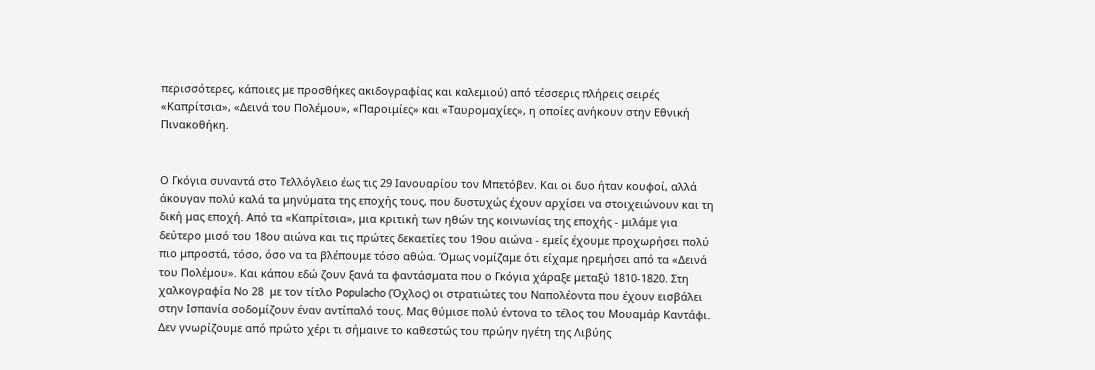περισσότερες, κάποιες με προσθήκες ακιδογραφίας και καλεμιού) από τέσσερις πλήρεις σειρές «Καπρίτσια», «Δεινά του Πολέμου», «Παροιμίες» και «Ταυρομαχίες», η οποίες ανήκουν στην Εθνική Πινακοθήκη.


Ο Γκόγια συναντά στο Τελλόγλειο έως τις 29 Ιανουαρίου τον Μπετόβεν. Και οι δυο ήταν κουφοί, αλλά άκουγαν πολύ καλά τα μηνύματα της εποχής τους, που δυστυχώς έχουν αρχίσει να στοιχειώνουν και τη δική μας εποχή. Από τα «Καπρίτσια», μια κριτική των ηθών της κοινωνίας της εποχής - μιλάμε για δεύτερο μισό του 18ου αιώνα και τις πρώτες δεκαετίες του 19ου αιώνα - εμείς έχουμε προχωρήσει πολύ πιο μπροστά, τόσο, όσο να τα βλέπουμε τόσο αθώα. Όμως νομίζαμε ότι είχαμε ηρεμήσει από τα «Δεινά του Πολέμου». Και κάπου εδώ ζουν ξανά τα φαντάσματα που ο Γκόγια χάραξε μεταξύ 1810-1820. Στη χαλκογραφία Νο 28  με τον τίτλο Populacho (Όχλος) οι στρατιώτες του Ναπολέοντα που έχουν εισβάλει στην Ισπανία σοδομίζουν έναν αντίπαλό τους. Μας θύμισε πολύ έντονα το τέλος του Μουαμάρ Καντάφι. Δεν γνωρίζουμε από πρώτο χέρι τι σήμαινε το καθεστώς του πρώην ηγέτη της Λιβύης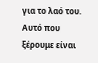για το λαό του. Αυτό που ξέρουμε είναι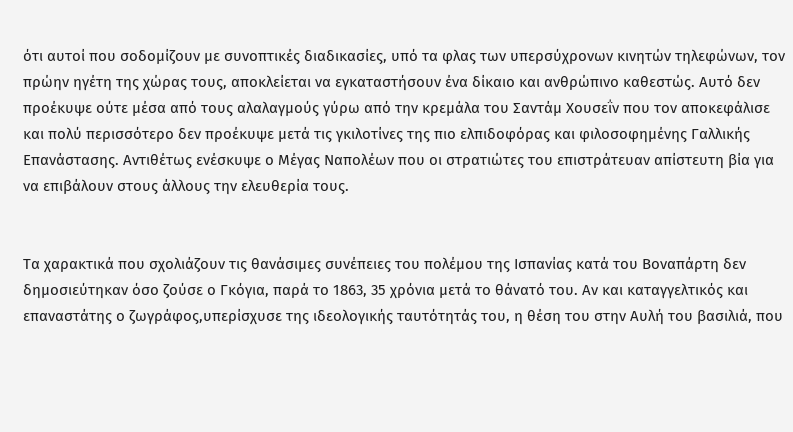ότι αυτοί που σοδομίζουν με συνοπτικές διαδικασίες, υπό τα φλας των υπερσύχρονων κινητών τηλεφώνων, τον πρώην ηγέτη της χώρας τους, αποκλείεται να εγκαταστήσουν ένα δίκαιο και ανθρώπινο καθεστώς. Αυτό δεν προέκυψε ούτε μέσα από τους αλαλαγμούς γύρω από την κρεμάλα του Σαντάμ Χουσεΐν που τον αποκεφάλισε και πολύ περισσότερο δεν προέκυψε μετά τις γκιλοτίνες της πιο ελπιδοφόρας και φιλοσοφημένης Γαλλικής Επανάστασης. Αντιθέτως ενέσκυψε ο Μέγας Ναπολέων που οι στρατιώτες του επιστράτευαν απίστευτη βία για να επιβάλουν στους άλλους την ελευθερία τους.


Τα χαρακτικά που σχολιάζουν τις θανάσιμες συνέπειες του πολέμου της Ισπανίας κατά του Βοναπάρτη δεν δημοσιεύτηκαν όσο ζούσε ο Γκόγια, παρά το 1863, 35 χρόνια μετά το θάνατό του. Αν και καταγγελτικός και επαναστάτης ο ζωγράφος,υπερίσχυσε της ιδεολογικής ταυτότητάς του, η θέση του στην Αυλή του βασιλιά, που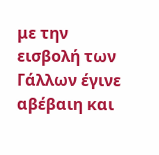με την εισβολή των Γάλλων έγινε αβέβαιη και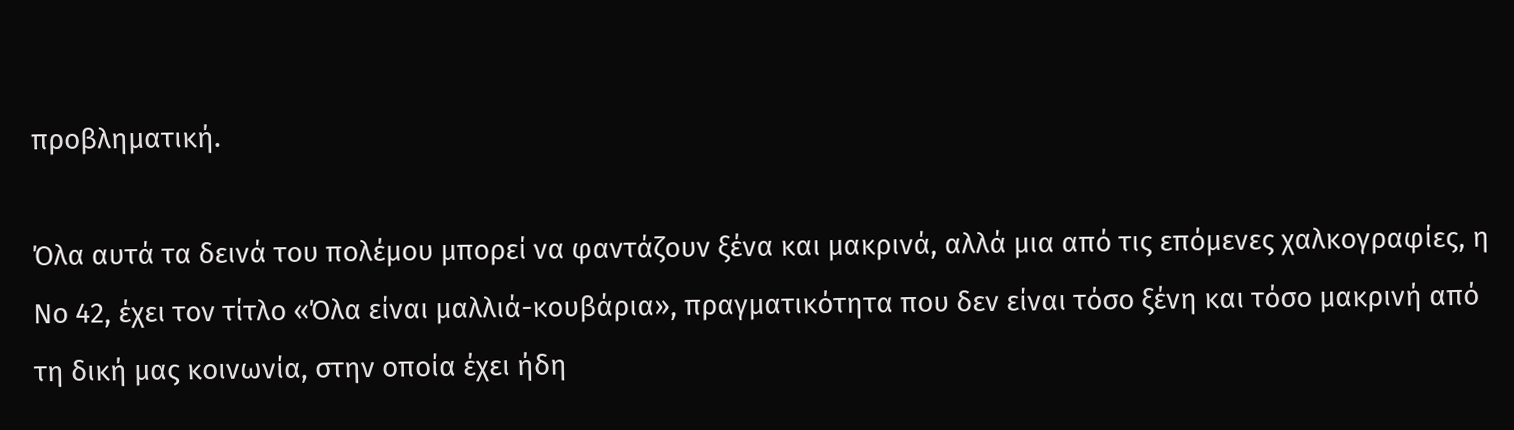προβληματική.

Όλα αυτά τα δεινά του πολέμου μπορεί να φαντάζουν ξένα και μακρινά, αλλά μια από τις επόμενες χαλκογραφίες, η Νο 42, έχει τον τίτλο «Όλα είναι μαλλιά-κουβάρια», πραγματικότητα που δεν είναι τόσο ξένη και τόσο μακρινή από τη δική μας κοινωνία, στην οποία έχει ήδη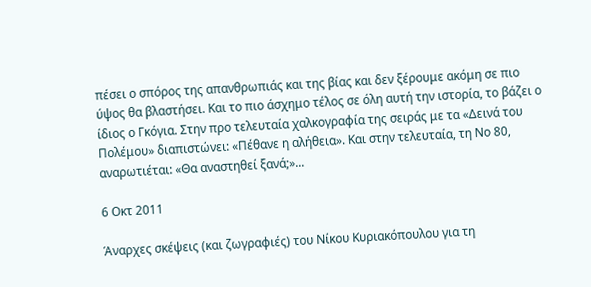πέσει ο σπόρος της απανθρωπιάς και της βίας και δεν ξέρουμε ακόμη σε πιο ύψος θα βλαστήσει. Και το πιο άσχημο τέλος σε όλη αυτή την ιστορία, το βάζει ο ίδιος ο Γκόγια. Στην προ τελευταία χαλκογραφία της σειράς με τα «Δεινά του Πολέμου» διαπιστώνει: «Πέθανε η αλήθεια». Και στην τελευταία, τη Νο 80, αναρωτιέται: «Θα αναστηθεί ξανά;»...

6 Οκτ 2011

Άναρχες σκέψεις (και ζωγραφιές) του Νίκου Κυριακόπουλου για τη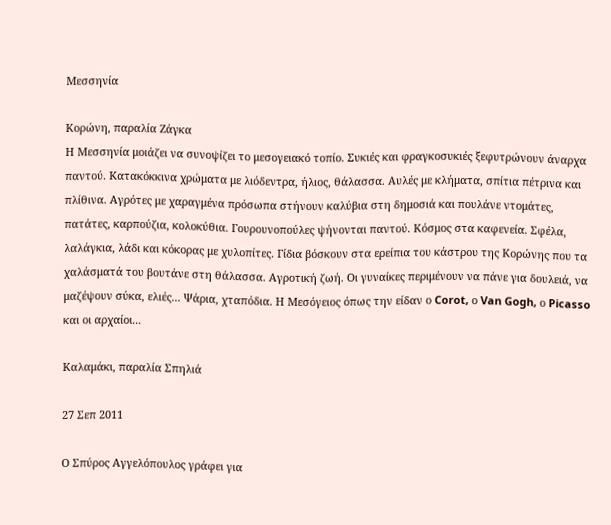Μεσσηνία

Κορώνη, παραλία Ζάγκα
Η Μεσσηνία μοιάζει να συνοψίζει το μεσογειακό τοπίο. Συκιές και φραγκοσυκιές ξεφυτρώνουν άναρχα παντού. Κατακόκκινα χρώματα με λιόδεντρα, ήλιος, θάλασσα. Αυλές με κλήματα, σπίτια πέτρινα και πλίθινα. Αγρότες με χαραγμένα πρόσωπα στήνουν καλύβια στη δημοσιά και πουλάνε ντομάτες, πατάτες, καρπούζια, κολοκύθια. Γουρουνοπούλες ψήνονται παντού. Κόσμος στα καφενεία. Σφέλα, λαλάγκια, λάδι και κόκορας με χυλοπίτες. Γίδια βόσκουν στα ερείπια του κάστρου της Κορώνης που τα χαλάσματά του βουτάνε στη θάλασσα. Αγροτική ζωή. Οι γυναίκες περιμένουν να πάνε για δουλειά, να μαζέψουν σύκα, ελιές... Ψάρια, χταπόδια. Η Μεσόγειος όπως την είδαν ο Corot, ο Van Gogh, ο Picasso και οι αρχαίοι...

Καλαμάκι, παραλία Σπηλιά

27 Σεπ 2011

Ο Σπύρος Αγγελόπουλος γράφει για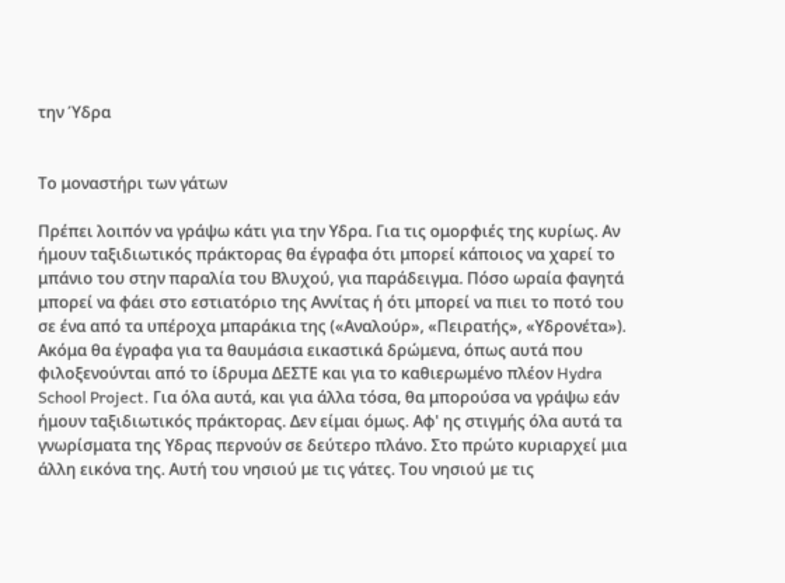την Ύδρα


Το μοναστήρι των γάτων

Πρέπει λοιπόν να γράψω κάτι για την Υδρα. Για τις ομορφιές της κυρίως. Αν ήμουν ταξιδιωτικός πράκτορας θα έγραφα ότι μπορεί κάποιος να χαρεί το μπάνιο του στην παραλία του Βλυχού, για παράδειγμα. Πόσο ωραία φαγητά μπορεί να φάει στο εστιατόριο της Αννίτας ή ότι μπορεί να πιει το ποτό του σε ένα από τα υπέροχα μπαράκια της («Αναλούρ», «Πειρατής», «Υδρονέτα»). Ακόμα θα έγραφα για τα θαυμάσια εικαστικά δρώμενα, όπως αυτά που φιλοξενούνται από το ίδρυμα ΔΕΣΤΕ και για το καθιερωμένο πλέον Hydra School Project. Για όλα αυτά, και για άλλα τόσα, θα μπορούσα να γράψω εάν ήμουν ταξιδιωτικός πράκτορας. Δεν είμαι όμως. Αφ' ης στιγμής όλα αυτά τα γνωρίσματα της Υδρας περνούν σε δεύτερο πλάνο. Στο πρώτο κυριαρχεί μια άλλη εικόνα της. Αυτή του νησιού με τις γάτες. Του νησιού με τις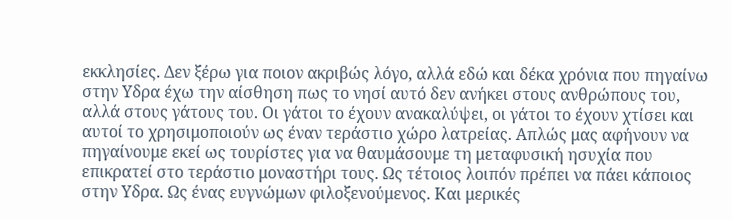εκκλησίες. Δεν ξέρω για ποιον ακριβώς λόγο, αλλά εδώ και δέκα χρόνια που πηγαίνω στην Υδρα έχω την αίσθηση πως το νησί αυτό δεν ανήκει στους ανθρώπους του, αλλά στους γάτους του. Οι γάτοι το έχουν ανακαλύψει, οι γάτοι το έχουν χτίσει και αυτοί το χρησιμοποιούν ως έναν τεράστιο χώρο λατρείας. Απλώς μας αφήνουν να πηγαίνουμε εκεί ως τουρίστες για να θαυμάσουμε τη μεταφυσική ησυχία που επικρατεί στο τεράστιο μοναστήρι τους. Ως τέτοιος λοιπόν πρέπει να πάει κάποιος στην Υδρα. Ως ένας ευγνώμων φιλοξενούμενος. Και μερικές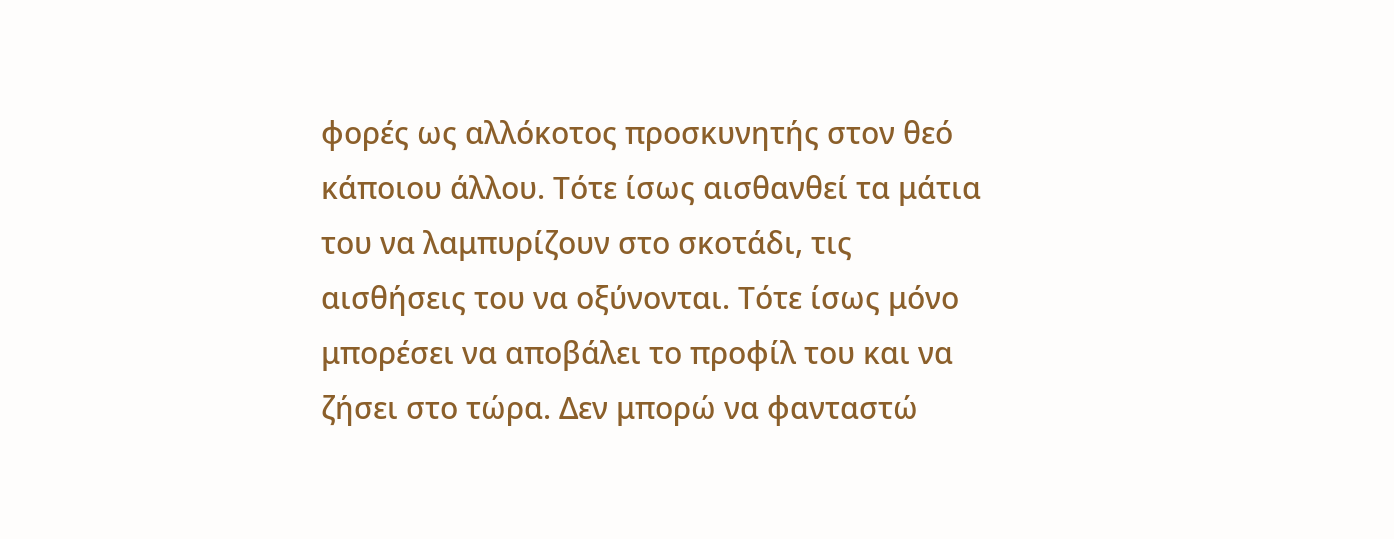φορές ως αλλόκοτος προσκυνητής στον θεό κάποιου άλλου. Τότε ίσως αισθανθεί τα μάτια του να λαμπυρίζουν στο σκοτάδι, τις αισθήσεις του να οξύνονται. Τότε ίσως μόνο μπορέσει να αποβάλει το προφίλ του και να ζήσει στο τώρα. Δεν μπορώ να φανταστώ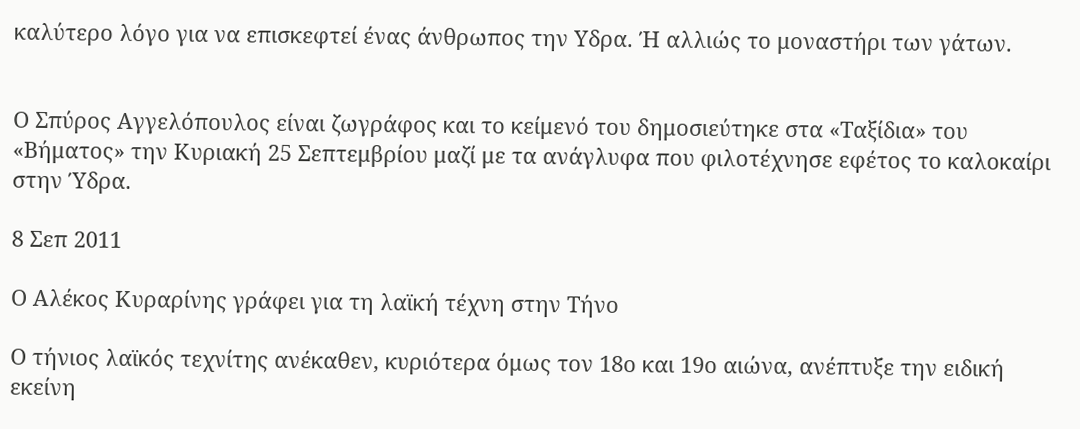καλύτερο λόγο για να επισκεφτεί ένας άνθρωπος την Υδρα. Ή αλλιώς το μοναστήρι των γάτων.


Ο Σπύρος Αγγελόπουλος είναι ζωγράφος και το κείμενό του δημοσιεύτηκε στα «Ταξίδια» του «Βήματος» την Κυριακή 25 Σεπτεμβρίου μαζί με τα ανάγλυφα που φιλοτέχνησε εφέτος το καλοκαίρι στην Ύδρα.

8 Σεπ 2011

Ο Αλέκος Κυραρίνης γράφει για τη λαϊκή τέχνη στην Τήνο

Ο τήνιος λαϊκός τεχνίτης ανέκαθεν, κυριότερα όμως τον 18ο και 19ο αιώνα, ανέπτυξε την ειδική εκείνη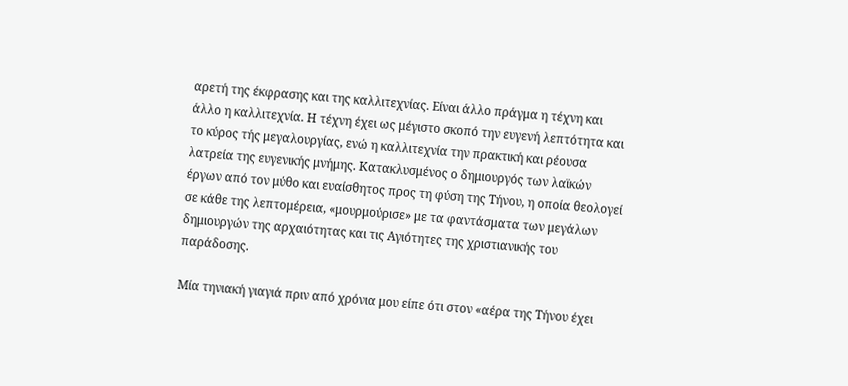αρετή της έκφρασης και της καλλιτεχνίας. Είναι άλλο πράγμα η τέχνη και άλλο η καλλιτεχνία. Η τέχνη έχει ως μέγιστο σκοπό την ευγενή λεπτότητα και το κύρος τής μεγαλουργίας, ενώ η καλλιτεχνία την πρακτική και ρέουσα λατρεία της ευγενικής μνήμης. Κατακλυσμένος ο δημιουργός των λαϊκών έργων από τον μύθο και ευαίσθητος προς τη φύση της Τήνου, η οποία θεολογεί σε κάθε της λεπτομέρεια, «μουρμούρισε» με τα φαντάσματα των μεγάλων δημιουργών της αρχαιότητας και τις Αγιότητες της χριστιανικής του παράδοσης.

Μία τηνιακή γιαγιά πριν από χρόνια μου είπε ότι στον «αέρα της Τήνου έχει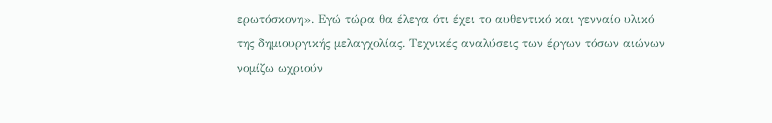ερωτόσκονη». Εγώ τώρα θα έλεγα ότι έχει το αυθεντικό και γενναίο υλικό της δημιουργικής μελαγχολίας. Τεχνικές αναλύσεις των έργων τόσων αιώνων νομίζω ωχριούν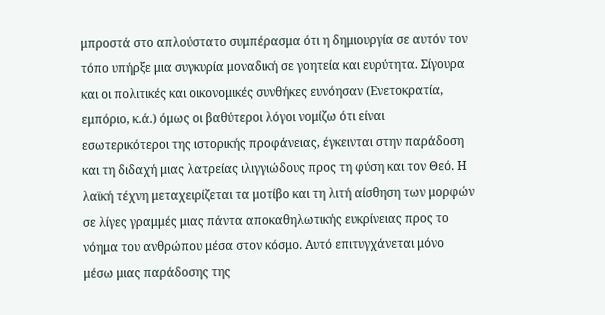μπροστά στο απλούστατο συμπέρασμα ότι η δημιουργία σε αυτόν τον τόπο υπήρξε μια συγκυρία μοναδική σε γοητεία και ευρύτητα. Σίγουρα και οι πολιτικές και οικονομικές συνθήκες ευνόησαν (Ενετοκρατία, εμπόριο, κ.ά.) όμως οι βαθύτεροι λόγοι νομίζω ότι είναι εσωτερικότεροι της ιστορικής προφάνειας, έγκεινται στην παράδοση και τη διδαχή μιας λατρείας ιλιγγιώδους προς τη φύση και τον Θεό. Η λαϊκή τέχνη μεταχειρίζεται τα μοτίβο και τη λιτή αίσθηση των μορφών σε λίγες γραμμές μιας πάντα αποκαθηλωτικής ευκρίνειας προς το νόημα του ανθρώπου μέσα στον κόσμο. Αυτό επιτυγχάνεται μόνο μέσω μιας παράδοσης της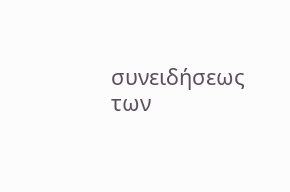συνειδήσεως των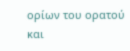ορίων του ορατού και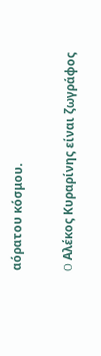αόρατου κόσμου.


O Αλέκος Κυραρίνης είναι ζωγράφος